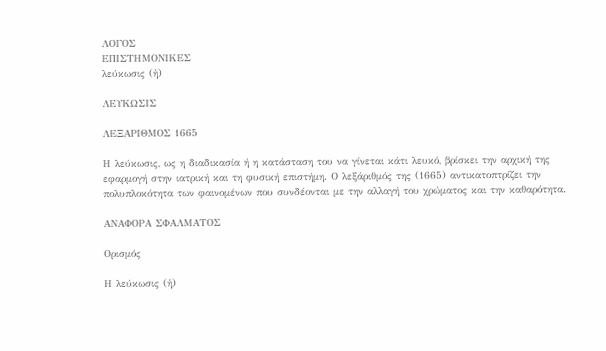ΛΟΓΟΣ
ΕΠΙΣΤΗΜΟΝΙΚΕΣ
λεύκωσις (ἡ)

ΛΕΥΚΩΣΙΣ

ΛΕΞΑΡΙΘΜΟΣ 1665

Η λεύκωσις, ως η διαδικασία ή η κατάσταση του να γίνεται κάτι λευκό, βρίσκει την αρχική της εφαρμογή στην ιατρική και τη φυσική επιστήμη. Ο λεξάριθμός της (1665) αντικατοπτρίζει την πολυπλοκότητα των φαινομένων που συνδέονται με την αλλαγή του χρώματος και την καθαρότητα.

ΑΝΑΦΟΡΑ ΣΦΑΛΜΑΤΟΣ

Ορισμός

Η λεύκωσις (ἡ)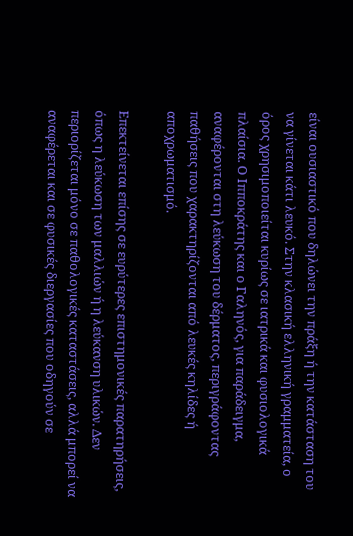είναι ουσιαστικό που δηλώνει την πράξη ή την κατάσταση του να γίνεται κάτι λευκό. Στην κλασική ελληνική γραμματεία, ο όρος χρησιμοποιείται κυρίως σε ιατρικά και φυσιολογικά πλαίσια. Ο Ιπποκράτης και ο Γαληνός, για παράδειγμα, αναφέρονται στη λεύκωση του δέρματος, περιγράφοντας παθήσεις που χαρακτηρίζονται από λευκές κηλίδες ή αποχρωματισμό.

Επεκτείνεται επίσης σε ευρύτερες επιστημονικές παρατηρήσεις, όπως η λεύκωση των μαλλιών ή η λεύκανση υλικών. Δεν περιορίζεται μόνο σε παθολογικές καταστάσεις, αλλά μπορεί να αναφέρεται και σε φυσικές διεργασίες που οδηγούν σε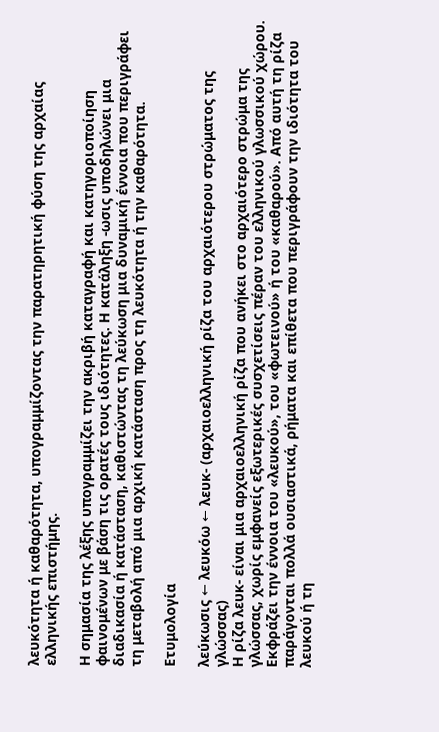λευκότητα ή καθαρότητα, υπογραμμίζοντας την παρατηρητική φύση της αρχαίας ελληνικής επιστήμης.

Η σημασία της λέξης υπογραμμίζει την ακριβή καταγραφή και κατηγοριοποίηση φαινομένων με βάση τις ορατές τους ιδιότητες. Η κατάληξη -ωσις υποδηλώνει μια διαδικασία ή κατάσταση, καθιστώντας τη λεύκωση μια δυναμική έννοια που περιγράφει τη μεταβολή από μια αρχική κατάσταση προς τη λευκότητα ή την καθαρότητα.

Ετυμολογία

λεύκωσις ← λευκόω ← λευκ- (αρχαιοελληνική ρίζα του αρχαιότερου στρώματος της γλώσσας)
Η ρίζα λευκ- είναι μια αρχαιοελληνική ρίζα που ανήκει στο αρχαιότερο στρώμα της γλώσσας, χωρίς εμφανείς εξωτερικές συσχετίσεις πέραν του ελληνικού γλωσσικού χώρου. Εκφράζει την έννοια του «λευκού», του «φωτεινού» ή του «καθαρού». Από αυτή τη ρίζα παράγονται πολλά ουσιαστικά, ρήματα και επίθετα που περιγράφουν την ιδιότητα του λευκού ή τη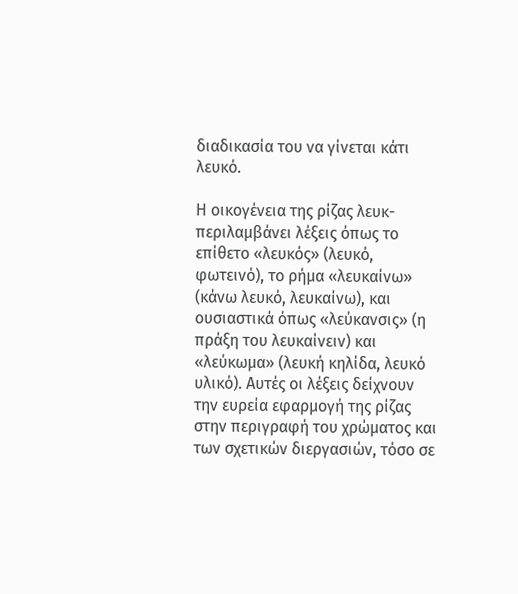διαδικασία του να γίνεται κάτι λευκό.

Η οικογένεια της ρίζας λευκ- περιλαμβάνει λέξεις όπως το επίθετο «λευκός» (λευκό, φωτεινό), το ρήμα «λευκαίνω» (κάνω λευκό, λευκαίνω), και ουσιαστικά όπως «λεύκανσις» (η πράξη του λευκαίνειν) και «λεύκωμα» (λευκή κηλίδα, λευκό υλικό). Αυτές οι λέξεις δείχνουν την ευρεία εφαρμογή της ρίζας στην περιγραφή του χρώματος και των σχετικών διεργασιών, τόσο σε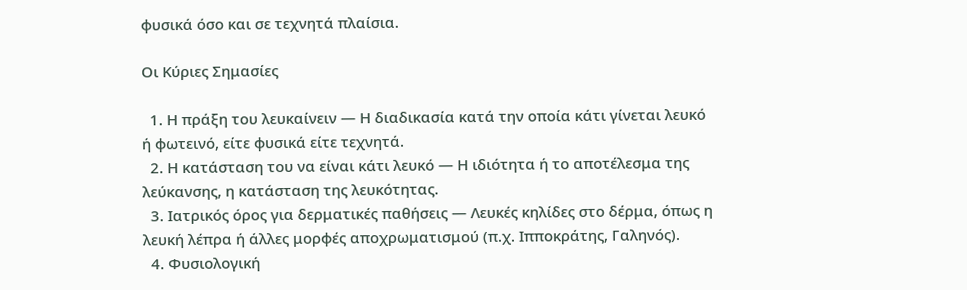φυσικά όσο και σε τεχνητά πλαίσια.

Οι Κύριες Σημασίες

  1. Η πράξη του λευκαίνειν — Η διαδικασία κατά την οποία κάτι γίνεται λευκό ή φωτεινό, είτε φυσικά είτε τεχνητά.
  2. Η κατάσταση του να είναι κάτι λευκό — Η ιδιότητα ή το αποτέλεσμα της λεύκανσης, η κατάσταση της λευκότητας.
  3. Ιατρικός όρος για δερματικές παθήσεις — Λευκές κηλίδες στο δέρμα, όπως η λευκή λέπρα ή άλλες μορφές αποχρωματισμού (π.χ. Ιπποκράτης, Γαληνός).
  4. Φυσιολογική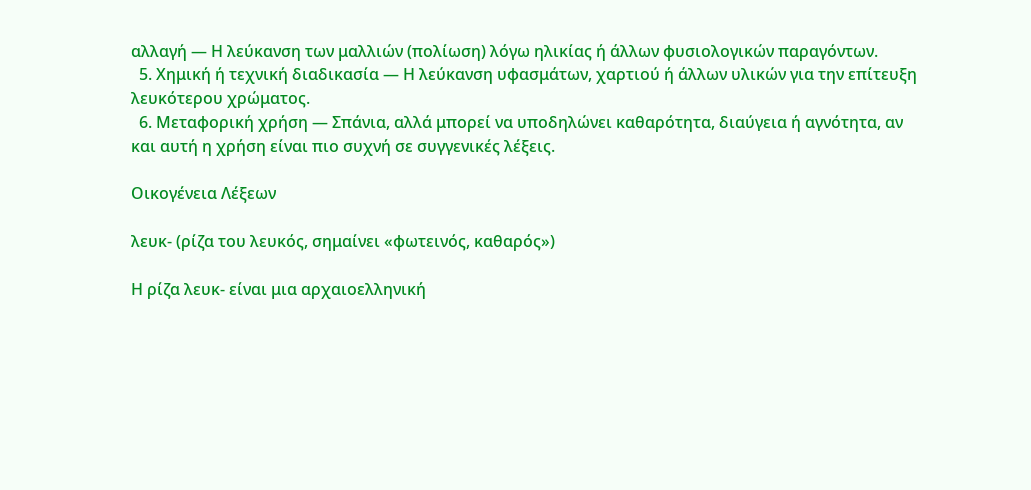αλλαγή — Η λεύκανση των μαλλιών (πολίωση) λόγω ηλικίας ή άλλων φυσιολογικών παραγόντων.
  5. Χημική ή τεχνική διαδικασία — Η λεύκανση υφασμάτων, χαρτιού ή άλλων υλικών για την επίτευξη λευκότερου χρώματος.
  6. Μεταφορική χρήση — Σπάνια, αλλά μπορεί να υποδηλώνει καθαρότητα, διαύγεια ή αγνότητα, αν και αυτή η χρήση είναι πιο συχνή σε συγγενικές λέξεις.

Οικογένεια Λέξεων

λευκ- (ρίζα του λευκός, σημαίνει «φωτεινός, καθαρός»)

Η ρίζα λευκ- είναι μια αρχαιοελληνική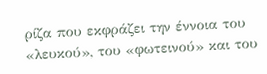ρίζα που εκφράζει την έννοια του «λευκού», του «φωτεινού» και του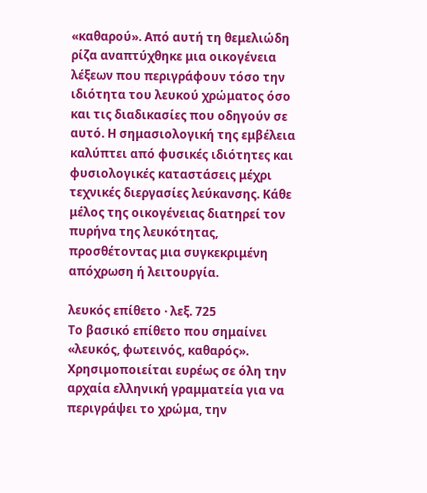«καθαρού». Από αυτή τη θεμελιώδη ρίζα αναπτύχθηκε μια οικογένεια λέξεων που περιγράφουν τόσο την ιδιότητα του λευκού χρώματος όσο και τις διαδικασίες που οδηγούν σε αυτό. Η σημασιολογική της εμβέλεια καλύπτει από φυσικές ιδιότητες και φυσιολογικές καταστάσεις μέχρι τεχνικές διεργασίες λεύκανσης. Κάθε μέλος της οικογένειας διατηρεί τον πυρήνα της λευκότητας, προσθέτοντας μια συγκεκριμένη απόχρωση ή λειτουργία.

λευκός επίθετο · λεξ. 725
Το βασικό επίθετο που σημαίνει «λευκός, φωτεινός, καθαρός». Χρησιμοποιείται ευρέως σε όλη την αρχαία ελληνική γραμματεία για να περιγράψει το χρώμα, την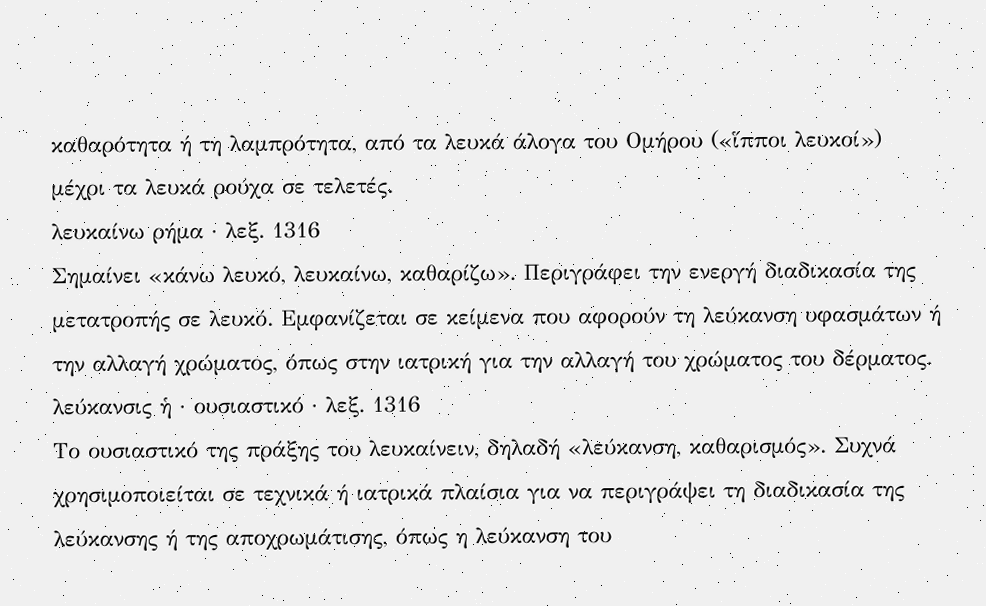καθαρότητα ή τη λαμπρότητα, από τα λευκά άλογα του Ομήρου («ἵπποι λευκοί») μέχρι τα λευκά ρούχα σε τελετές.
λευκαίνω ρήμα · λεξ. 1316
Σημαίνει «κάνω λευκό, λευκαίνω, καθαρίζω». Περιγράφει την ενεργή διαδικασία της μετατροπής σε λευκό. Εμφανίζεται σε κείμενα που αφορούν τη λεύκανση υφασμάτων ή την αλλαγή χρώματος, όπως στην ιατρική για την αλλαγή του χρώματος του δέρματος.
λεύκανσις ἡ · ουσιαστικό · λεξ. 1316
Το ουσιαστικό της πράξης του λευκαίνειν, δηλαδή «λεύκανση, καθαρισμός». Συχνά χρησιμοποιείται σε τεχνικά ή ιατρικά πλαίσια για να περιγράψει τη διαδικασία της λεύκανσης ή της αποχρωμάτισης, όπως η λεύκανση του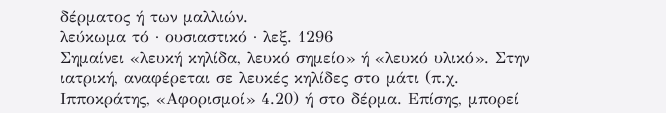δέρματος ή των μαλλιών.
λεύκωμα τό · ουσιαστικό · λεξ. 1296
Σημαίνει «λευκή κηλίδα, λευκό σημείο» ή «λευκό υλικό». Στην ιατρική, αναφέρεται σε λευκές κηλίδες στο μάτι (π.χ. Ιπποκράτης, «Αφορισμοί» 4.20) ή στο δέρμα. Επίσης, μπορεί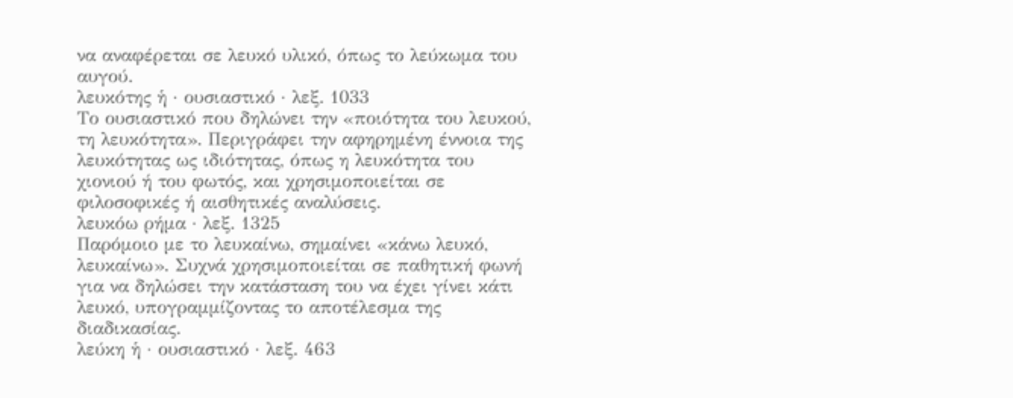να αναφέρεται σε λευκό υλικό, όπως το λεύκωμα του αυγού.
λευκότης ἡ · ουσιαστικό · λεξ. 1033
Το ουσιαστικό που δηλώνει την «ποιότητα του λευκού, τη λευκότητα». Περιγράφει την αφηρημένη έννοια της λευκότητας ως ιδιότητας, όπως η λευκότητα του χιονιού ή του φωτός, και χρησιμοποιείται σε φιλοσοφικές ή αισθητικές αναλύσεις.
λευκόω ρήμα · λεξ. 1325
Παρόμοιο με το λευκαίνω, σημαίνει «κάνω λευκό, λευκαίνω». Συχνά χρησιμοποιείται σε παθητική φωνή για να δηλώσει την κατάσταση του να έχει γίνει κάτι λευκό, υπογραμμίζοντας το αποτέλεσμα της διαδικασίας.
λεύκη ἡ · ουσιαστικό · λεξ. 463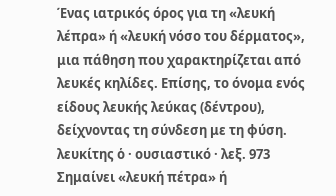Ένας ιατρικός όρος για τη «λευκή λέπρα» ή «λευκή νόσο του δέρματος», μια πάθηση που χαρακτηρίζεται από λευκές κηλίδες. Επίσης, το όνομα ενός είδους λευκής λεύκας (δέντρου), δείχνοντας τη σύνδεση με τη φύση.
λευκίτης ὁ · ουσιαστικό · λεξ. 973
Σημαίνει «λευκή πέτρα» ή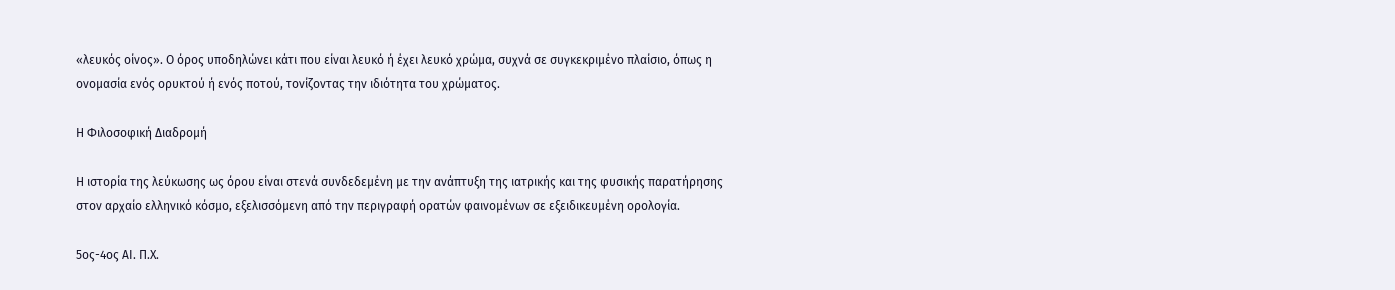«λευκός οίνος». Ο όρος υποδηλώνει κάτι που είναι λευκό ή έχει λευκό χρώμα, συχνά σε συγκεκριμένο πλαίσιο, όπως η ονομασία ενός ορυκτού ή ενός ποτού, τονίζοντας την ιδιότητα του χρώματος.

Η Φιλοσοφική Διαδρομή

Η ιστορία της λεύκωσης ως όρου είναι στενά συνδεδεμένη με την ανάπτυξη της ιατρικής και της φυσικής παρατήρησης στον αρχαίο ελληνικό κόσμο, εξελισσόμενη από την περιγραφή ορατών φαινομένων σε εξειδικευμένη ορολογία.

5ος-4ος ΑΙ. Π.Χ.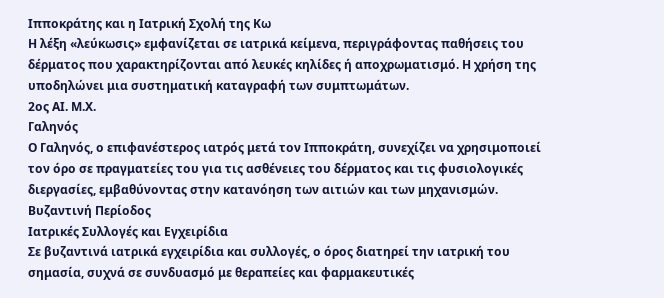Ιπποκράτης και η Ιατρική Σχολή της Κω
Η λέξη «λεύκωσις» εμφανίζεται σε ιατρικά κείμενα, περιγράφοντας παθήσεις του δέρματος που χαρακτηρίζονται από λευκές κηλίδες ή αποχρωματισμό. Η χρήση της υποδηλώνει μια συστηματική καταγραφή των συμπτωμάτων.
2ος ΑΙ. Μ.Χ.
Γαληνός
Ο Γαληνός, ο επιφανέστερος ιατρός μετά τον Ιπποκράτη, συνεχίζει να χρησιμοποιεί τον όρο σε πραγματείες του για τις ασθένειες του δέρματος και τις φυσιολογικές διεργασίες, εμβαθύνοντας στην κατανόηση των αιτιών και των μηχανισμών.
Βυζαντινή Περίοδος
Ιατρικές Συλλογές και Εγχειρίδια
Σε βυζαντινά ιατρικά εγχειρίδια και συλλογές, ο όρος διατηρεί την ιατρική του σημασία, συχνά σε συνδυασμό με θεραπείες και φαρμακευτικές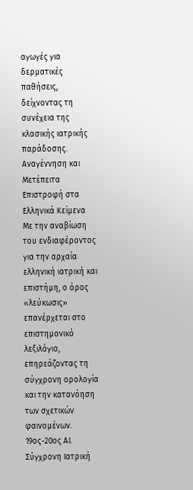αγωγές για δερματικές παθήσεις, δείχνοντας τη συνέχεια της κλασικής ιατρικής παράδοσης.
Αναγέννηση και Μετέπειτα
Επιστροφή στα Ελληνικά Κείμενα
Με την αναβίωση του ενδιαφέροντος για την αρχαία ελληνική ιατρική και επιστήμη, ο όρος «λεύκωσις» επανέρχεται στο επιστημονικό λεξιλόγιο, επηρεάζοντας τη σύγχρονη ορολογία και την κατανόηση των σχετικών φαινομένων.
19ος-20ος ΑΙ.
Σύγχρονη Ιατρική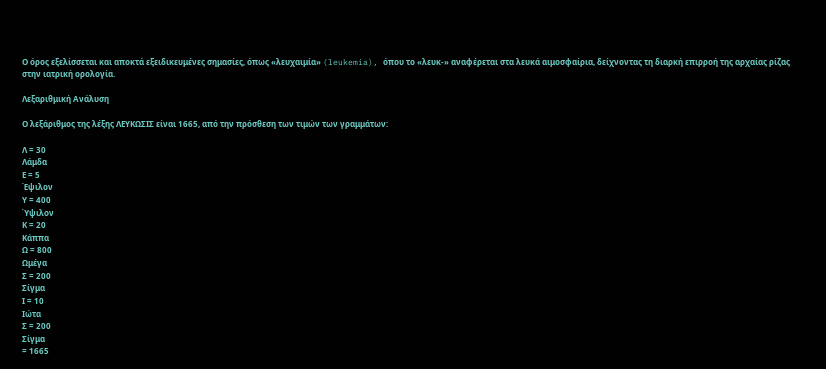Ο όρος εξελίσσεται και αποκτά εξειδικευμένες σημασίες, όπως «λευχαιμία» (leukemia), όπου το «λευκ-» αναφέρεται στα λευκά αιμοσφαίρια, δείχνοντας τη διαρκή επιρροή της αρχαίας ρίζας στην ιατρική ορολογία.

Λεξαριθμική Ανάλυση

Ο λεξάριθμος της λέξης ΛΕΥΚΩΣΙΣ είναι 1665, από την πρόσθεση των τιμών των γραμμάτων:

Λ = 30
Λάμδα
Ε = 5
Έψιλον
Υ = 400
Ύψιλον
Κ = 20
Κάππα
Ω = 800
Ωμέγα
Σ = 200
Σίγμα
Ι = 10
Ιώτα
Σ = 200
Σίγμα
= 1665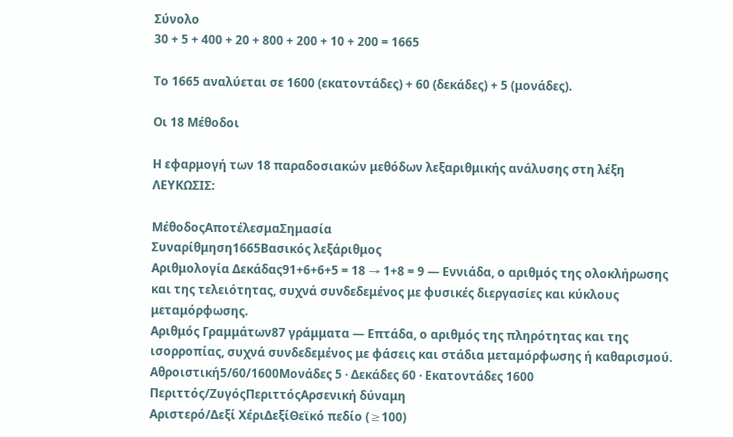Σύνολο
30 + 5 + 400 + 20 + 800 + 200 + 10 + 200 = 1665

Το 1665 αναλύεται σε 1600 (εκατοντάδες) + 60 (δεκάδες) + 5 (μονάδες).

Οι 18 Μέθοδοι

Η εφαρμογή των 18 παραδοσιακών μεθόδων λεξαριθμικής ανάλυσης στη λέξη ΛΕΥΚΩΣΙΣ:

ΜέθοδοςΑποτέλεσμαΣημασία
Συναρίθμηση1665Βασικός λεξάριθμος
Αριθμολογία Δεκάδας91+6+6+5 = 18 → 1+8 = 9 — Εννιάδα, ο αριθμός της ολοκλήρωσης και της τελειότητας, συχνά συνδεδεμένος με φυσικές διεργασίες και κύκλους μεταμόρφωσης.
Αριθμός Γραμμάτων87 γράμματα — Επτάδα, ο αριθμός της πληρότητας και της ισορροπίας, συχνά συνδεδεμένος με φάσεις και στάδια μεταμόρφωσης ή καθαρισμού.
Αθροιστική5/60/1600Μονάδες 5 · Δεκάδες 60 · Εκατοντάδες 1600
Περιττός/ΖυγόςΠεριττόςΑρσενική δύναμη
Αριστερό/Δεξί ΧέριΔεξίΘεϊκό πεδίο (≥100)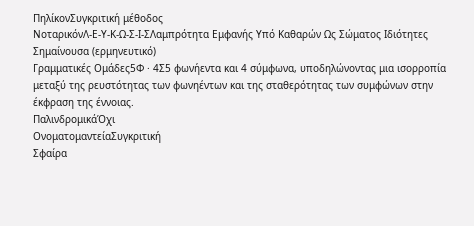ΠηλίκονΣυγκριτική μέθοδος
ΝοταρικόνΛ-Ε-Υ-Κ-Ω-Σ-Ι-ΣΛαμπρότητα Εμφανής Υπό Καθαρών Ως Σώματος Ιδιότητες Σημαίνουσα (ερμηνευτικό)
Γραμματικές Ομάδες5Φ · 4Σ5 φωνήεντα και 4 σύμφωνα, υποδηλώνοντας μια ισορροπία μεταξύ της ρευστότητας των φωνηέντων και της σταθερότητας των συμφώνων στην έκφραση της έννοιας.
ΠαλινδρομικάΌχι
ΟνοματομαντείαΣυγκριτική
Σφαίρα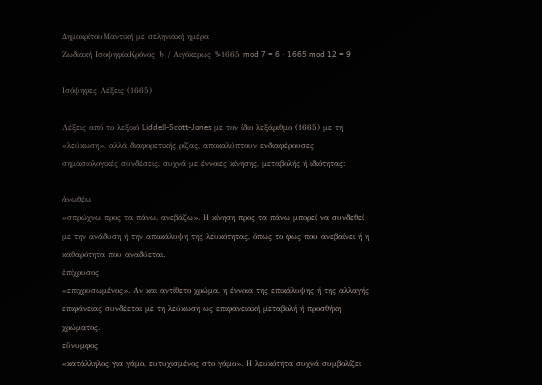ΔημοκρίτουΜαντική με σεληνιακή ημέρα
Ζωδιακή ΙσοψηφίαΚρόνος ♄ / Αιγόκερως ♑1665 mod 7 = 6 · 1665 mod 12 = 9

Ισόψηφες Λέξεις (1665)

Λέξεις από το λεξικό Liddell-Scott-Jones με τον ίδιο λεξάριθμο (1665) με τη «λεύκωση», αλλά διαφορετικής ρίζας, αποκαλύπτουν ενδιαφέρουσες σημασιολογικές συνδέσεις, συχνά με έννοιες κίνησης, μεταβολής ή ιδιότητας:

ἀνωθέω
«σπρώχνω προς τα πάνω, ανεβάζω». Η κίνηση προς τα πάνω μπορεί να συνδεθεί με την ανάδυση ή την αποκάλυψη της λευκότητας, όπως το φως που ανεβαίνει ή η καθαρότητα που αναδύεται.
ἐπίχρυσος
«επιχρυσωμένος». Αν και αντίθετο χρώμα, η έννοια της επικάλυψης ή της αλλαγής επιφάνειας συνδέεται με τη λεύκωση ως επιφανειακή μεταβολή ή προσθήκη χρώματος.
εὔνυμφος
«κατάλληλος για γάμο, ευτυχισμένος στο γάμο». Η λευκότητα συχνά συμβολίζει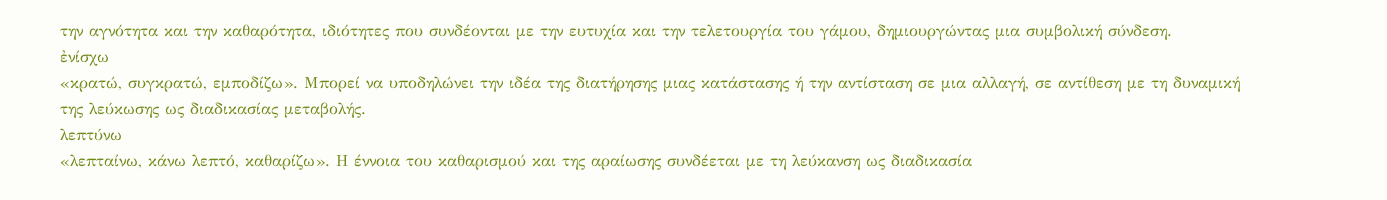την αγνότητα και την καθαρότητα, ιδιότητες που συνδέονται με την ευτυχία και την τελετουργία του γάμου, δημιουργώντας μια συμβολική σύνδεση.
ἐνίσχω
«κρατώ, συγκρατώ, εμποδίζω». Μπορεί να υποδηλώνει την ιδέα της διατήρησης μιας κατάστασης ή την αντίσταση σε μια αλλαγή, σε αντίθεση με τη δυναμική της λεύκωσης ως διαδικασίας μεταβολής.
λεπτύνω
«λεπταίνω, κάνω λεπτό, καθαρίζω». Η έννοια του καθαρισμού και της αραίωσης συνδέεται με τη λεύκανση ως διαδικασία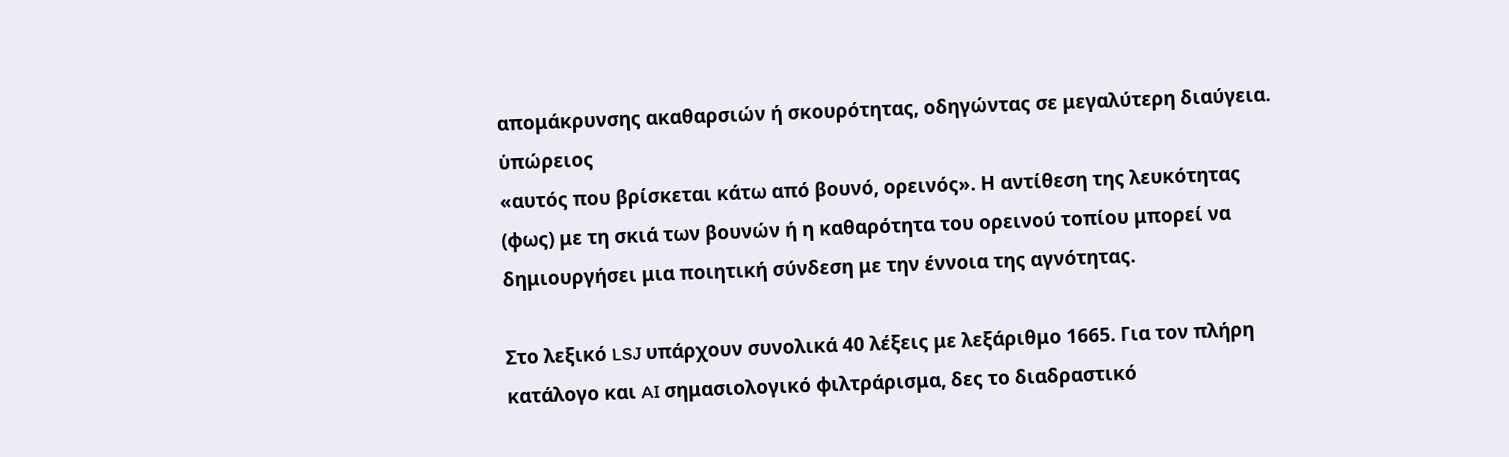απομάκρυνσης ακαθαρσιών ή σκουρότητας, οδηγώντας σε μεγαλύτερη διαύγεια.
ὑπώρειος
«αυτός που βρίσκεται κάτω από βουνό, ορεινός». Η αντίθεση της λευκότητας (φως) με τη σκιά των βουνών ή η καθαρότητα του ορεινού τοπίου μπορεί να δημιουργήσει μια ποιητική σύνδεση με την έννοια της αγνότητας.

Στο λεξικό LSJ υπάρχουν συνολικά 40 λέξεις με λεξάριθμο 1665. Για τον πλήρη κατάλογο και AI σημασιολογικό φιλτράρισμα, δες το διαδραστικό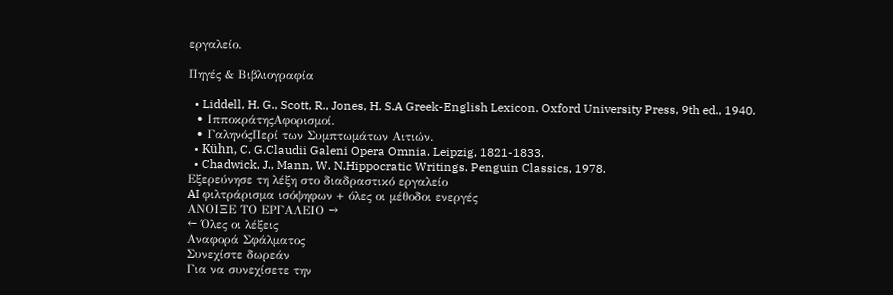εργαλείο.

Πηγές & Βιβλιογραφία

  • Liddell, H. G., Scott, R., Jones, H. S.A Greek-English Lexicon. Oxford University Press, 9th ed., 1940.
  • ΙπποκράτηςΑφορισμοί.
  • ΓαληνόςΠερί των Συμπτωμάτων Αιτιών.
  • Kühn, C. G.Claudii Galeni Opera Omnia. Leipzig, 1821-1833.
  • Chadwick, J., Mann, W. N.Hippocratic Writings. Penguin Classics, 1978.
Εξερεύνησε τη λέξη στο διαδραστικό εργαλείο
AI φιλτράρισμα ισόψηφων + όλες οι μέθοδοι ενεργές
ΑΝΟΙΞΕ ΤΟ ΕΡΓΑΛΕΙΟ →
← Όλες οι λέξεις
Αναφορά Σφάλματος
Συνεχίστε δωρεάν
Για να συνεχίσετε την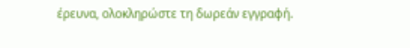έρευνα, ολοκληρώστε τη δωρεάν εγγραφή.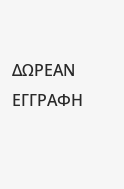ΔΩΡΕΑΝ ΕΓΓΡΑΦΗ